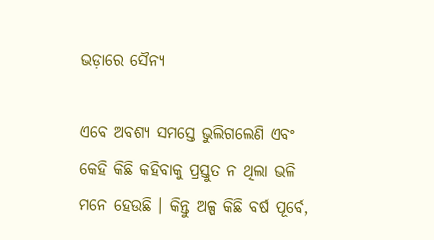ଭଡ଼ାରେ ସୈନ୍ୟ

ଏବେ ଅବଶ୍ୟ ସମସ୍ତେ ଭୁଲିଗଲେଣି ଏବଂ କେହି କିଛି କହିବାକୁ ପ୍ରସ୍ତୁତ ନ ଥିଲା ଭଳି ମନେ ହେଉଛି । କିନ୍ତୁ ଅଳ୍ପ କିଛି ବର୍ଷ ପୂର୍ବେ,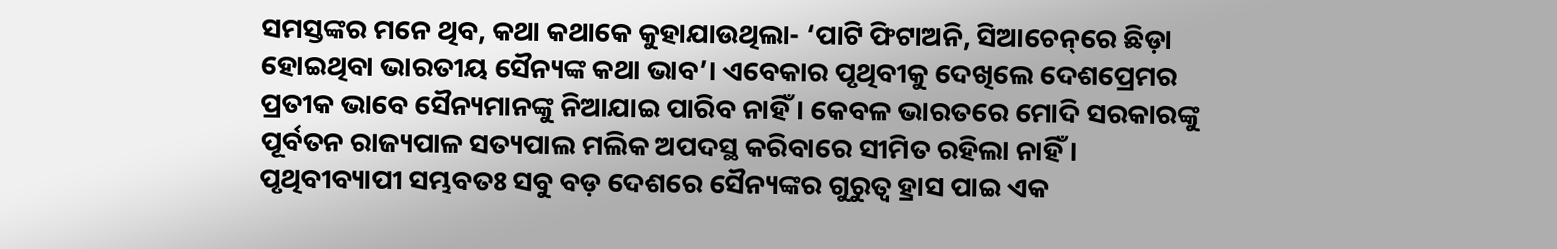ସମସ୍ତଙ୍କର ମନେ ଥିବ, କଥା କଥାକେ କୁହାଯାଉଥିଲା- ‘ପାଟି ଫିଟାଅନି, ସିଆଚେନ୍‌ରେ ଛିଡ଼ା ହୋଇଥିବା ଭାରତୀୟ ସୈନ୍ୟଙ୍କ କଥା ଭାବ’। ଏବେକାର ପୃଥିବୀକୁ ଦେଖିଲେ ଦେଶପ୍ରେମର ପ୍ରତୀକ ଭାବେ ସୈନ୍ୟମାନଙ୍କୁ ନିଆଯାଇ ପାରିବ ନାହିଁ। କେବଳ ଭାରତରେ ମୋଦି ସରକାରଙ୍କୁ ପୂର୍ବତନ ରାଜ୍ୟପାଳ ସତ୍ୟପାଲ ମଲିକ ଅପଦସ୍ଥ କରିବାରେ ସୀମିତ ରହିଲା ନାହିଁ। ପୃଥିବୀବ୍ୟାପୀ ସମ୍ଭବତଃ ସବୁ ବଡ଼ ଦେଶରେ ସୈନ୍ୟଙ୍କର ଗୁରୁତ୍ୱ ହ୍ରାସ ପାଇ ଏକ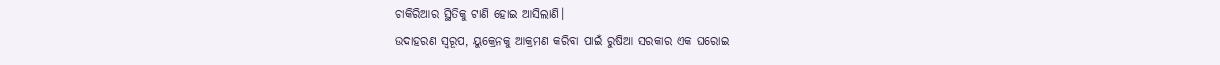ଚାକିରିଆର ସ୍ଥିତିକୁ ଟାଣି ହୋଇ ଆସିଲାଣି।
ଉଦାହରଣ ସ୍ବରୂପ, ୟୁକ୍ରେନକୁ ଆକ୍ରମଣ କରିବା ପାଇଁ ରୁଷିଆ ସରକାର ଏକ ଘରୋଇ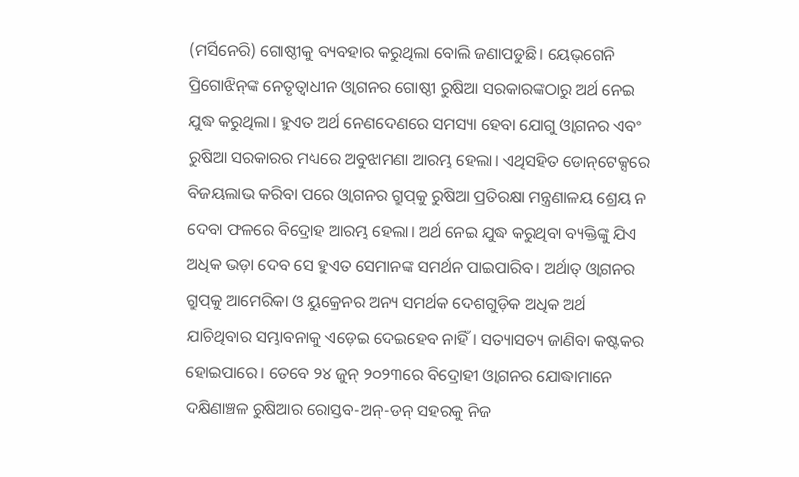(ମର୍ସିନେରି) ଗୋଷ୍ଠୀକୁ ବ୍ୟବହାର କରୁଥିଲା ବୋଲି ଜଣାପଡୁଛି। ୟେଭ୍‌ଗେନି ପ୍ରିଗୋଝିନ୍‌ଙ୍କ ନେତୃତ୍ୱାଧୀନ ଓ୍ବାଗନର ଗୋଷ୍ଠୀ ରୁଷିଆ ସରକାରଙ୍କଠାରୁ ଅର୍ଥ ନେଇ ଯୁଦ୍ଧ କରୁଥିଲା। ହୁଏତ ଅର୍ଥ ନେଣଦେଣରେ ସମସ୍ୟା ହେବା ଯୋଗୁ ଓ୍ବାଗନର ଏବଂ ରୁଷିଆ ସରକାରର ମଧ୍ୟରେ ଅବୁଝାମଣା ଆରମ୍ଭ ହେଲା। ଏଥିସହିତ ଡୋନ୍‌ଟେକ୍ସରେ ବିଜୟଲାଭ କରିବା ପରେ ଓ୍ବାଗନର ଗ୍ରୁପ୍‌କୁ ରୁଷିଆ ପ୍ରତିରକ୍ଷା ମନ୍ତ୍ରଣାଳୟ ଶ୍ରେୟ ନ ଦେବା ଫଳରେ ବିଦ୍ରୋହ ଆରମ୍ଭ ହେଲା। ଅର୍ଥ ନେଇ ଯୁଦ୍ଧ କରୁଥିବା ବ୍ୟକ୍ତିଙ୍କୁ ଯିଏ ଅଧିକ ଭଡ଼ା ଦେବ ସେ ହୁଏତ ସେମାନଙ୍କ ସମର୍ଥନ ପାଇପାରିବ। ଅର୍ଥାତ୍‌ ଓ୍ବାଗନର ଗ୍ରୁପ୍‌କୁ ଆମେରିକା ଓ ୟୁକ୍ରେନର ଅନ୍ୟ ସମର୍ଥକ ଦେଶଗୁଡ଼ିକ ଅଧିକ ଅର୍ଥ ଯାଚିଥିବାର ସମ୍ଭାବନାକୁ ଏଡ଼େଇ ଦେଇହେବ ନାହିଁ। ସତ୍ୟାସତ୍ୟ ଜାଣିବା କଷ୍ଟକର ହୋଇପାରେ। ତେବେ ୨୪ ଜୁନ୍‌ ୨୦୨୩ରେ ବିଦ୍ରୋହୀ ଓ୍ବାଗନର ଯୋଦ୍ଧାମାନେ ଦକ୍ଷିଣାଞ୍ଚଳ ରୁଷିଆର ରୋସ୍ତବ-ଅନ୍‌-ଡନ୍‌ ସହରକୁ ନିଜ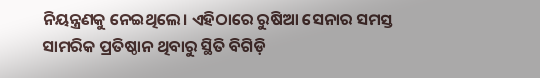ନିୟନ୍ତ୍ରଣକୁ ନେଇଥିଲେ। ଏହିଠାରେ ରୁଷିଆ ସେନାର ସମସ୍ତ ସାମରିକ ପ୍ରତିଷ୍ଠାନ ଥିବାରୁ ସ୍ଥିତି ବିଗିଡ଼ି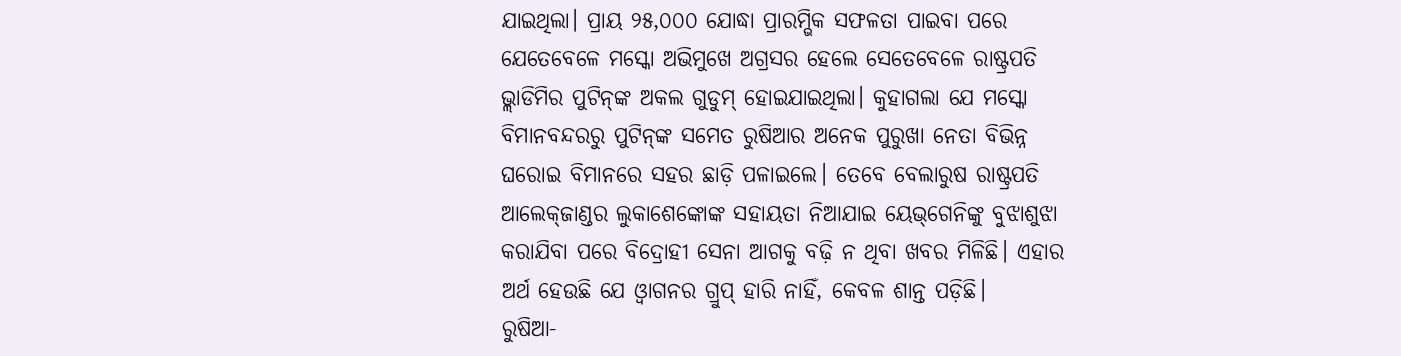ଯାଇଥିଲା। ପ୍ରାୟ ୨୫,୦୦୦ ଯୋଦ୍ଧା ପ୍ରାରମ୍ଭିକ ସଫଳତା ପାଇବା ପରେ ଯେତେବେଳେ ମସ୍କୋ ଅଭିମୁଖେ ଅଗ୍ରସର ହେଲେ ସେତେବେଳେ ରାଷ୍ଟ୍ରପତି ଭ୍ଲାଡିମିର ପୁଟିନ୍‌ଙ୍କ ଅକଲ ଗୁଡୁମ୍‌ ହୋଇଯାଇଥିଲା। କୁହାଗଲା ଯେ ମସ୍କୋ ବିମାନବନ୍ଦରରୁ ପୁଟିନ୍‌ଙ୍କ ସମେତ ରୁଷିଆର ଅନେକ ପୁରୁଖା ନେତା ବିଭିନ୍ନ ଘରୋଇ ବିମାନରେ ସହର ଛାଡ଼ି ପଳାଇଲେ। ତେବେ ବେଲାରୁଷ ରାଷ୍ଟ୍ରପତି ଆଲେକ୍‌ଜାଣ୍ଡର ଲୁକାଶେଙ୍କୋଙ୍କ ସହାୟତା ନିଆଯାଇ ୟେଭ୍‌ଗେନିଙ୍କୁ ବୁଝାଶୁଝା କରାଯିବା ପରେ ବିଦ୍ରୋହୀ ସେନା ଆଗକୁ ବଢ଼ି ନ ଥିବା ଖବର ମିଳିଛି। ଏହାର ଅର୍ଥ ହେଉଛି ଯେ ଓ୍ବାଗନର ଗ୍ରୁପ୍‌ ହାରି ନାହିଁ, କେବଳ ଶାନ୍ତ ପଡ଼ିଛି।
ରୁଷିଆ-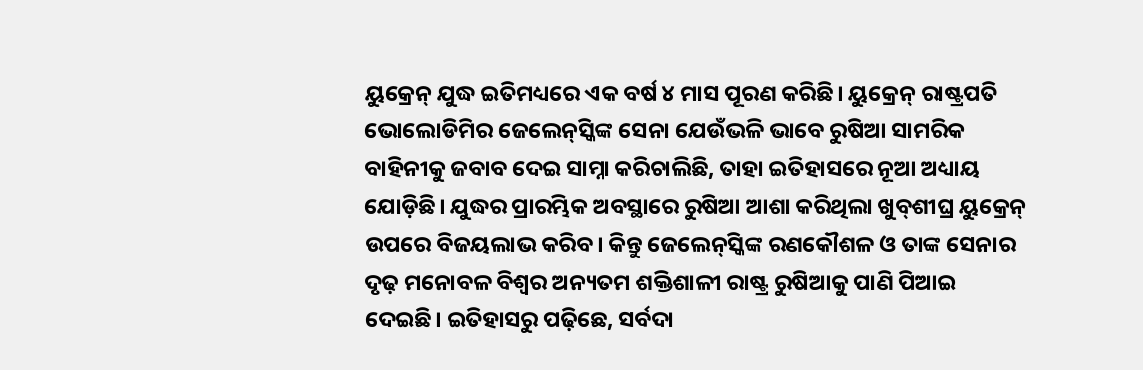ୟୁକ୍ରେନ୍‌ ଯୁଦ୍ଧ ଇତିମଧ୍ୟରେ ଏକ ବର୍ଷ ୪ ମାସ ପୂରଣ କରିଛି। ୟୁକ୍ରେନ୍‌ ରାଷ୍ଟ୍ରପତି ଭୋଲୋଡିମିର ଜେଲେନ୍‌ସ୍କିଙ୍କ ସେନା ଯେଉଁଭଳି ଭାବେ ରୁଷିଆ ସାମରିକ ବାହିନୀକୁ ଜବାବ ଦେଇ ସାମ୍ନା କରିଚାଲିଛି, ତାହା ଇତିହାସରେ ନୂଆ ଅଧ୍ୟାୟ ଯୋଡ଼ିଛି। ଯୁଦ୍ଧର ପ୍ରାରମ୍ଭିକ ଅବସ୍ଥାରେ ରୁଷିଆ ଆଶା କରିଥିଲା ଖୁବ୍‌ଶୀଘ୍ର ୟୁକ୍ରେନ୍‌ ଉପରେ ବିଜୟଲାଭ କରିବ। କିନ୍ତୁ ଜେଲେନ୍‌ସ୍କିଙ୍କ ରଣକୌଶଳ ଓ ତାଙ୍କ ସେନାର ଦୃଢ଼ ମନୋବଳ ବିଶ୍ୱର ଅନ୍ୟତମ ଶକ୍ତିଶାଳୀ ରାଷ୍ଟ୍ର ରୁଷିଆକୁ ପାଣି ପିଆଇ ଦେଇଛି। ଇତିହାସରୁ ପଢ଼ିଛେ, ସର୍ବଦା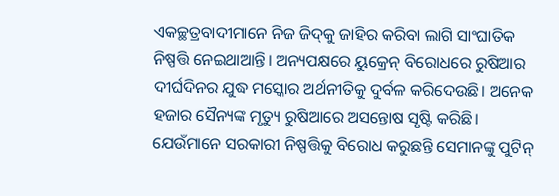ଏକଚ୍ଛତ୍ରବାଦୀମାନେ ନିଜ ଜିଦ୍‌କୁ ଜାହିର କରିବା ଲାଗି ସାଂଘାତିକ ନିଷ୍ପତ୍ତି ନେଇଥାଆନ୍ତି। ଅନ୍ୟପକ୍ଷରେ ୟୁକ୍ରେନ୍‌ ବିରୋଧରେ ରୁଷିଆର ଦୀର୍ଘଦିନର ଯୁଦ୍ଧ ମସ୍କୋର ଅର୍ଥନୀତିକୁ ଦୁର୍ବଳ କରିଦେଉଛି। ଅନେକ ହଜାର ସୈନ୍ୟଙ୍କ ମୃତ୍ୟୁ ରୁଷିଆରେ ଅସନ୍ତୋଷ ସୃଷ୍ଟି କରିଛି। ଯେଉଁମାନେ ସରକାରୀ ନିଷ୍ପତ୍ତିକୁ ବିରୋଧ କରୁଛନ୍ତି ସେମାନଙ୍କୁ ପୁଟିନ୍‌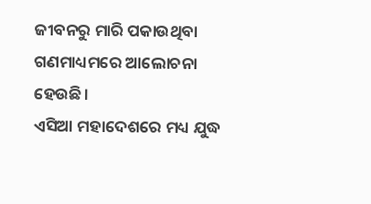ଜୀବନରୁ ମାରି ପକାଉଥିବା ଗଣମାଧ୍ୟମରେ ଆଲୋଚନା ହେଉଛି।
ଏସିଆ ମହାଦେଶରେ ମଧ୍ୟ ଯୁଦ୍ଧ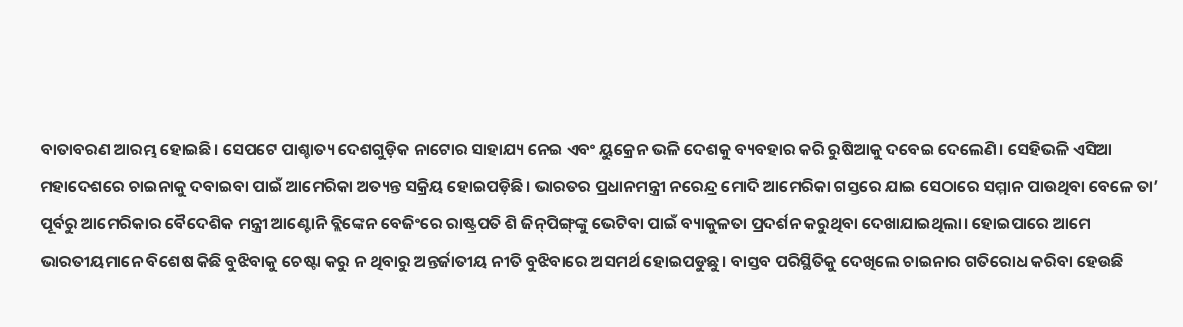ବାତାବରଣ ଆରମ୍ଭ ହୋଇଛି। ସେପଟେ ପାଶ୍ଚାତ୍ୟ ଦେଶଗୁଡ଼ିକ ନାଟୋର ସାହାଯ୍ୟ ନେଇ ଏବଂ ୟୁକ୍ରେନ ଭଳି ଦେଶକୁ ବ୍ୟବହାର କରି ରୁଷିଆକୁ ଦବେଇ ଦେଲେଣି। ସେହିଭଳି ଏସିଆ ମହାଦେଶରେ ଚାଇନାକୁ ଦବାଇବା ପାଇଁ ଆମେରିକା ଅତ୍ୟନ୍ତ ସକ୍ରିୟ ହୋଇପଡ଼ିଛି। ଭାରତର ପ୍ରଧାନମନ୍ତ୍ରୀ ନରେନ୍ଦ୍ର ମୋଦି ଆମେରିକା ଗସ୍ତରେ ଯାଇ ସେଠାରେ ସମ୍ମାନ ପାଉଥିବା ବେଳେ ତା’ ପୂର୍ବରୁ ଆମେରିକାର ବୈଦେଶିକ ମନ୍ତ୍ରୀ ଆଣ୍ଟୋନି ବ୍ଲିଙ୍କେନ ବେଜିଂରେ ରାଷ୍ଟ୍ରପତି ଶି ଜିନ୍‌ପିଙ୍ଗ୍‌ଙ୍କୁ ଭେଟିବା ପାଇଁ ବ୍ୟାକୁଳତା ପ୍ରଦର୍ଶନ କରୁଥିବା ଦେଖାଯାଇଥିଲା। ହୋଇପାରେ ଆମେ ଭାରତୀୟମାନେ ବିଶେଷ କିଛି ବୁଝିବାକୁ ଚେଷ୍ଟା କରୁ ନ ଥିବାରୁ ଅନ୍ତର୍ଜାତୀୟ ନୀତି ବୁଝିବାରେ ଅସମର୍ଥ ହୋଇପଡୁଛୁ। ବାସ୍ତବ ପରିସ୍ଥିତିକୁ ଦେଖିଲେ ଚାଇନାର ଗତିରୋଧ କରିବା ହେଉଛି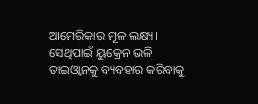ଆମେରିକାର ମୂଳ ଲକ୍ଷ୍ୟ। ସେଥିପାଇଁ ୟୁକ୍ରେନ ଭଳି ତାଇଓ୍ବାନକୁ ବ୍ୟବହାର କରିବାକୁ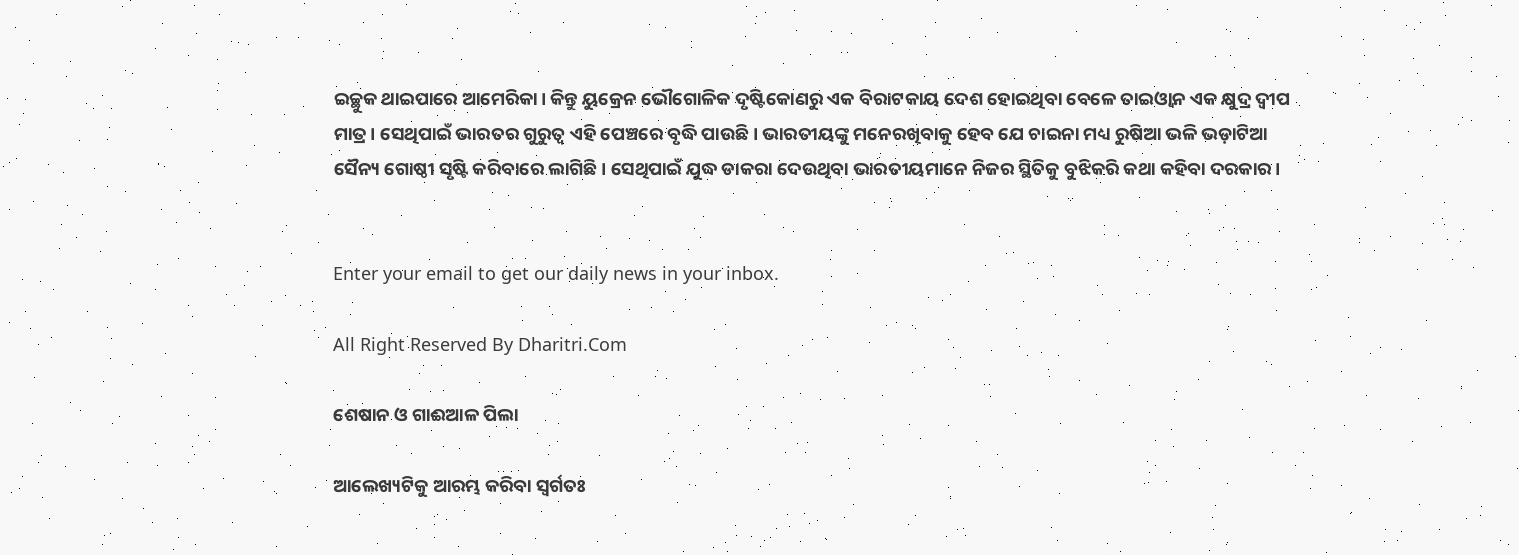ଇଚ୍ଛୁକ ଥାଇପାରେ ଆମେରିକା। କିନ୍ତୁ ୟୁକ୍ରେନ ଭୌଗୋଳିକ ଦୃଷ୍ଟିକୋଣରୁ ଏକ ବିରାଟକାୟ ଦେଶ ହୋଇଥିବା ବେଳେ ତାଇଓ୍ବାନ ଏକ କ୍ଷୁଦ୍ର ଦ୍ୱୀପ ମାତ୍ର। ସେଥିପାଇଁ ଭାରତର ଗୁରୁତ୍ୱ ଏହି ପେଞ୍ଚରେ ବୃଦ୍ଧି ପାଉଛି। ଭାରତୀୟଙ୍କୁ ମନେରଖିବାକୁ ହେବ ଯେ ଚାଇନା ମଧ୍ୟ ରୁଷିଆ ଭଳି ଭଡ଼ାଟିଆ ସୈନ୍ୟ ଗୋଷ୍ଠୀ ସୃଷ୍ଟି କରିବାରେ ଲାଗିଛି। ସେଥିପାଇଁ ଯୁଦ୍ଧ ଡାକରା ଦେଉଥିବା ଭାରତୀୟମାନେ ନିଜର ସ୍ଥିତିକୁ ବୁଝିକରି କଥା କହିବା ଦରକାର।


Enter your email to get our daily news in your inbox.

All Right Reserved By Dharitri.Com

ଶେଷାନ ଓ ଗାଈଆଳ ପିଲା

ଆଲେଖ୍ୟଟିକୁ ଆରମ୍ଭ କରିବା ସ୍ବର୍ଗତଃ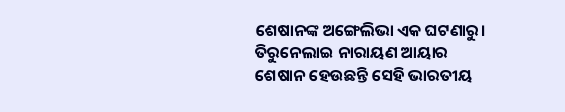ଶେଷାନଙ୍କ ଅଙ୍ଗେଲିଭା ଏକ ଘଟଣାରୁ। ତିରୁନେଲାଇ ନାରାୟଣ ଆୟାର ଶେଷାନ ହେଉଛନ୍ତି ସେହି ଭାରତୀୟ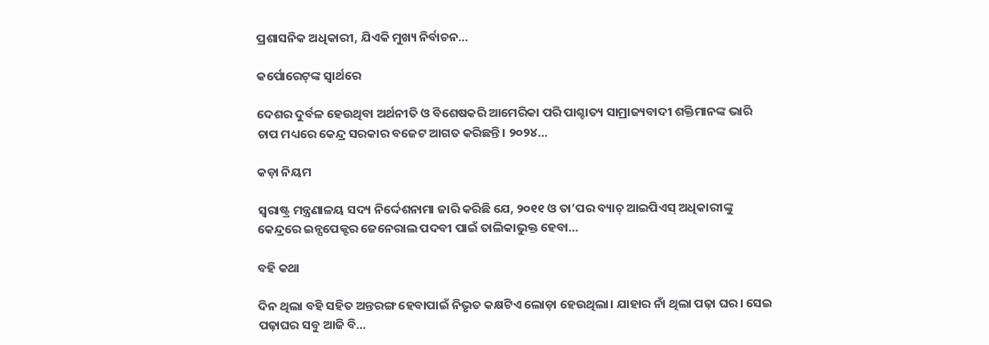ପ୍ରଶାସନିକ ଅଧିକାରୀ, ଯିଏକି ମୁଖ୍ୟ ନିର୍ବାଚନ…

କର୍ପୋରେଟ୍‌ଙ୍କ ସ୍ବାର୍ଥରେ

ଦେଶର ଦୁର୍ବଳ ହେଉଥିବା ଅର୍ଥନୀତି ଓ ବିଶେଷକରି ଆମେରିକା ପରି ପାଶ୍ଚାତ୍ୟ ସାମ୍ରାଜ୍ୟବାଦୀ ଶକ୍ତିମାନଙ୍କ ଭାରି ଚାପ ମଧ୍ୟରେ କେନ୍ଦ୍ର ସରକାର ବଜେଟ ଆଗତ କରିଛନ୍ତି। ୨୦୨୪…

କଡ଼ା ନିୟମ

ସ୍ବରାଷ୍ଟ୍ର ମନ୍ତ୍ରଣାଳୟ ସଦ୍ୟ ନିର୍ଦ୍ଦେଶନାମା ଜାରି କରିଛି ଯେ, ୨୦୧୧ ଓ ତା’ପର ବ୍ୟାଚ୍‌ ଆଇପିଏସ୍‌ ଅଧିକାରୀଙ୍କୁ କେନ୍ଦ୍ରରେ ଇନ୍ସପେକ୍ଟର ଜେନେରାଲ ପଦବୀ ପାଇଁ ତାଲିକାଭୁକ୍ତ ହେବା…

ବହି କଥା

ଦିନ ଥିଲା ବହି ସହିତ ଅନ୍ତରଙ୍ଗ ହେବାପାଇଁ ନିଭୃତ କକ୍ଷଟିଏ ଲୋଡ଼ା ହେଉଥିଲା। ଯାହାର ନାଁ ଥିଲା ପଢ଼ା ଘର। ସେଇ ପଢ଼ାଘର ସବୁ ଆଜି ବି…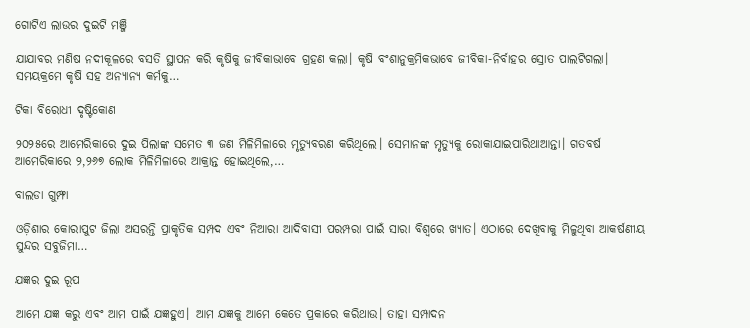ଗୋଟିଏ ଲାଉର ଦୁଇଟି ମଞ୍ଜି

ଯାଯାବର ମଣିଷ ନଦୀକୂଳରେ ବସତି ସ୍ଥାପନ କରି କୃଷିକୁ ଜୀବିକାଭାବେ ଗ୍ରହଣ କଲା। କୃଷି ବଂଶାନୁକ୍ରମିକଭାବେ ଜୀବିକା-ନିର୍ବାହର ସ୍ରୋତ ପାଲଟିଗଲା। ସମୟକ୍ରମେ କୃଷି ସହ ଅନ୍ୟାନ୍ୟ କର୍ମକୁ…

ଟିକା ବିରୋଧୀ ଦୃଷ୍ଟିକୋଣ

୨୦୨୫ରେ ଆମେରିକାରେ ଦୁଇ ପିଲାଙ୍କ ସମେତ ୩ ଜଣ ମିଳିମିଳାରେ ମୃତ୍ୟୁବରଣ କରିଥିଲେ। ସେମାନଙ୍କ ମୃତ୍ୟୁକୁ ରୋକାଯାଇପାରିଥାଆନ୍ତା। ଗତବର୍ଷ ଆମେରିକାରେ ୨,୨୬୭ ଲୋକ ମିଳିମିଳାରେ ଆକ୍ରାନ୍ତ ହୋଇଥିଲେ,…

ବାଲଡା ଗୁମ୍ଫା

ଓଡ଼ିଶାର କୋରାପୁଟ ଜିଲା ଅସରନ୍ତି ପ୍ରାକୃତିକ ସମ୍ପଦ ଏବଂ ନିଆରା ଆଦିବାସୀ ପରମ୍ପରା ପାଇଁ ସାରା ବିଶ୍ବରେ ଖ୍ୟାତ। ଏଠାରେ ଦେଖିବାକୁ ମିଳୁଥିବା ଆକର୍ଷଣୀୟ ସୁନ୍ଦର ସବୁଜିମା…

ଯଜ୍ଞର ଦୁଇ ରୂପ

ଆମେ ଯଜ୍ଞ କରୁ ଏବଂ ଆମ ପାଇଁ ଯଜ୍ଞହୁଏ। ଆମ ଯଜ୍ଞକୁ ଆମେ କେତେ ପ୍ରକାରେ କରିଥାଉ। ତାହା ସମ୍ପାଦନ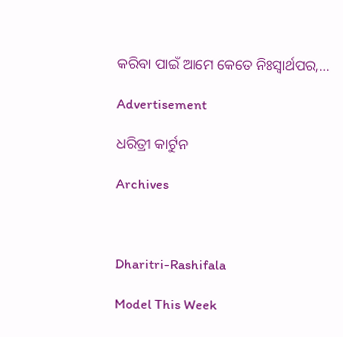କରିବା ପାଇଁ ଆମେ କେତେ ନିଃସ୍ବାର୍ଥପର,…

Advertisement

ଧରିତ୍ରୀ କାର୍ଟୁନ

Archives



Dharitri-Rashifala

Model This Week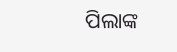ପିଲାଙ୍କ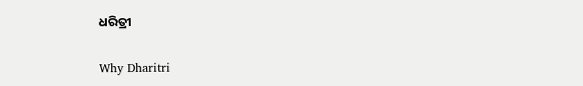ଧରିତ୍ରୀ

Why Dharitri